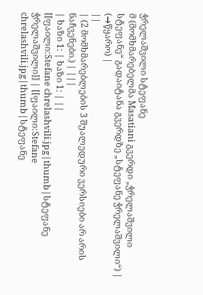ჭრელაშვილი სტეფანე
მ (მომხმარებელმა Masatiani გვერდი „ჭრელაშვილი სტეფანე“ გადაიტანა გვერდზე „სტეფანე ჭრელაშვილი“) |
(→წყარო) |
||
| (2 მომხმარებლების 3 შუალედური ვერსიები არ არის ნაჩვენები.) | |||
| ხაზი 1: | ხაზი 1: | ||
[[ფაილი:Stefane chrelashvili.jpg|thumb|სტეფანე ჭრელაშვილი]] | [[ფაილი:Stefane chrelashvili.jpg|thumb|სტეფანე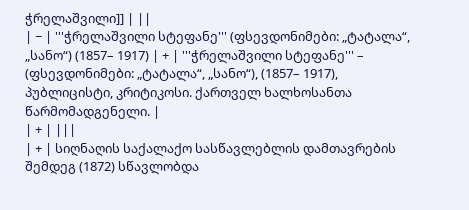ჭრელაშვილი]] | ||
| − | '''ჭრელაშვილი სტეფანე''' (ფსევდონიმები: „ტატალა“, „სანო“) (1857– 1917) | + | '''ჭრელაშვილი სტეფანე''' – (ფსევდონიმები: „ტატალა“, „სანო“), (1857– 1917), პუბლიცისტი, კრიტიკოსი. ქართველ ხალხოსანთა წარმომადგენელი. |
| + | |||
| + | სიღნაღის საქალაქო სასწავლებლის დამთავრების შემდეგ (1872) სწავლობდა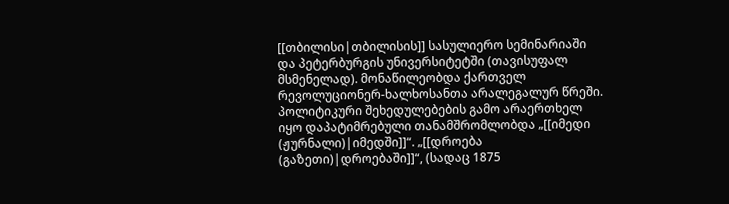[[თბილისი|თბილისის]] სასულიერო სემინარიაში და პეტერბურგის უნივერსიტეტში (თავისუფალ მსმენელად). მონაწილეობდა ქართველ რევოლუციონერ-ხალხოსანთა არალეგალურ წრეში. პოლიტიკური შეხედულებების გამო არაერთხელ იყო დაპატიმრებული თანამშრომლობდა „[[იმედი (ჟურნალი)|იმედში]]“. „[[დროება (გაზეთი)|დროებაში]]“, (სადაც 1875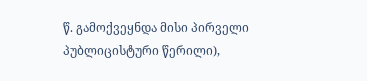წ. გამოქვეყნდა მისი პირველი პუბლიცისტური წერილი),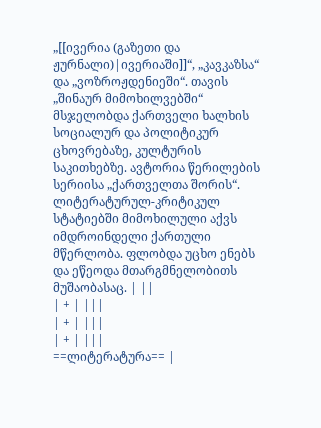„[[ივერია (გაზეთი და ჟურნალი)|ივერიაში]]“, „კავკაზსა“ და „ვოზროჟდენიეში“. თავის „შინაურ მიმოხილვებში“ მსჯელობდა ქართველი ხალხის სოციალურ და პოლიტიკურ ცხოვრებაზე, კულტურის საკითხებზე. ავტორია წერილების სერიისა „ქართველთა შორის“. ლიტერატურულ-კრიტიკულ სტატიებში მიმოხილული აქვს იმდროინდელი ქართული მწერლობა. ფლობდა უცხო ენებს და ეწეოდა მთარგმნელობითს მუშაობასაც. | ||
| + | |||
| + | |||
| + | |||
==ლიტერატურა== |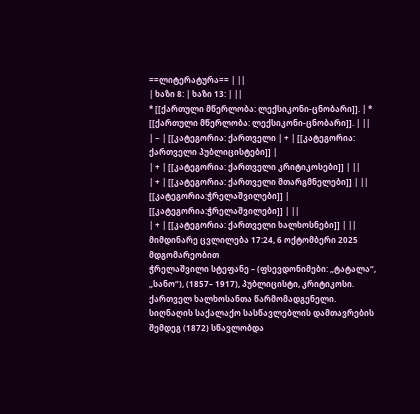==ლიტერატურა== | ||
| ხაზი 8: | ხაზი 13: | ||
* [[ქართული მწერლობა: ლექსიკონი-ცნობარი]]. | * [[ქართული მწერლობა: ლექსიკონი-ცნობარი]]. | ||
| − | [[კატეგორია: ქართველი | + | [[კატეგორია: ქართველი პუბლიცისტები]] |
| + | [[კატეგორია: ქართველი კრიტიკოსები]] | ||
| + | [[კატეგორია: ქართველი მთარგმნელები]] | ||
[[კატეგორია:ჭრელაშვილები]] | [[კატეგორია:ჭრელაშვილები]] | ||
| + | [[კატეგორია: ქართველი ხალხოსნები]] | ||
მიმდინარე ცვლილება 17:24, 6 ოქტომბერი 2025 მდგომარეობით
ჭრელაშვილი სტეფანე – (ფსევდონიმები: „ტატალა“, „სანო“), (1857– 1917), პუბლიცისტი, კრიტიკოსი. ქართველ ხალხოსანთა წარმომადგენელი.
სიღნაღის საქალაქო სასწავლებლის დამთავრების შემდეგ (1872) სწავლობდა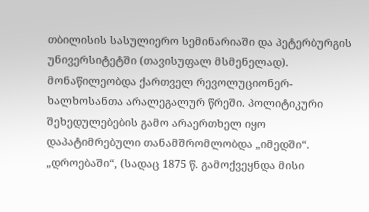თბილისის სასულიერო სემინარიაში და პეტერბურგის უნივერსიტეტში (თავისუფალ მსმენელად). მონაწილეობდა ქართველ რევოლუციონერ-ხალხოსანთა არალეგალურ წრეში. პოლიტიკური შეხედულებების გამო არაერთხელ იყო დაპატიმრებული თანამშრომლობდა „იმედში“. „დროებაში“, (სადაც 1875 წ. გამოქვეყნდა მისი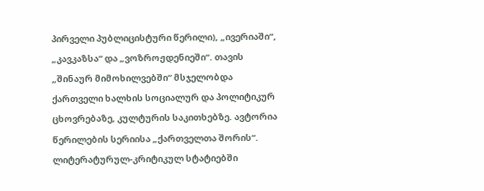პირველი პუბლიცისტური წერილი), „ივერიაში“, „კავკაზსა“ და „ვოზროჟდენიეში“. თავის „შინაურ მიმოხილვებში“ მსჯელობდა ქართველი ხალხის სოციალურ და პოლიტიკურ ცხოვრებაზე, კულტურის საკითხებზე. ავტორია წერილების სერიისა „ქართველთა შორის“. ლიტერატურულ-კრიტიკულ სტატიებში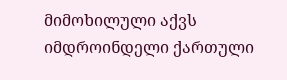მიმოხილული აქვს იმდროინდელი ქართული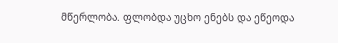მწერლობა. ფლობდა უცხო ენებს და ეწეოდა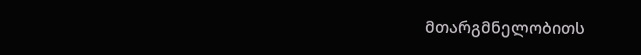მთარგმნელობითს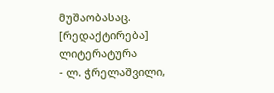მუშაობასაც.
[რედაქტირება] ლიტერატურა
- ლ. ჭრელაშვილი,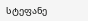სტეფანე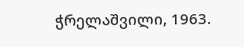ჭრელაშვილი, 1963.